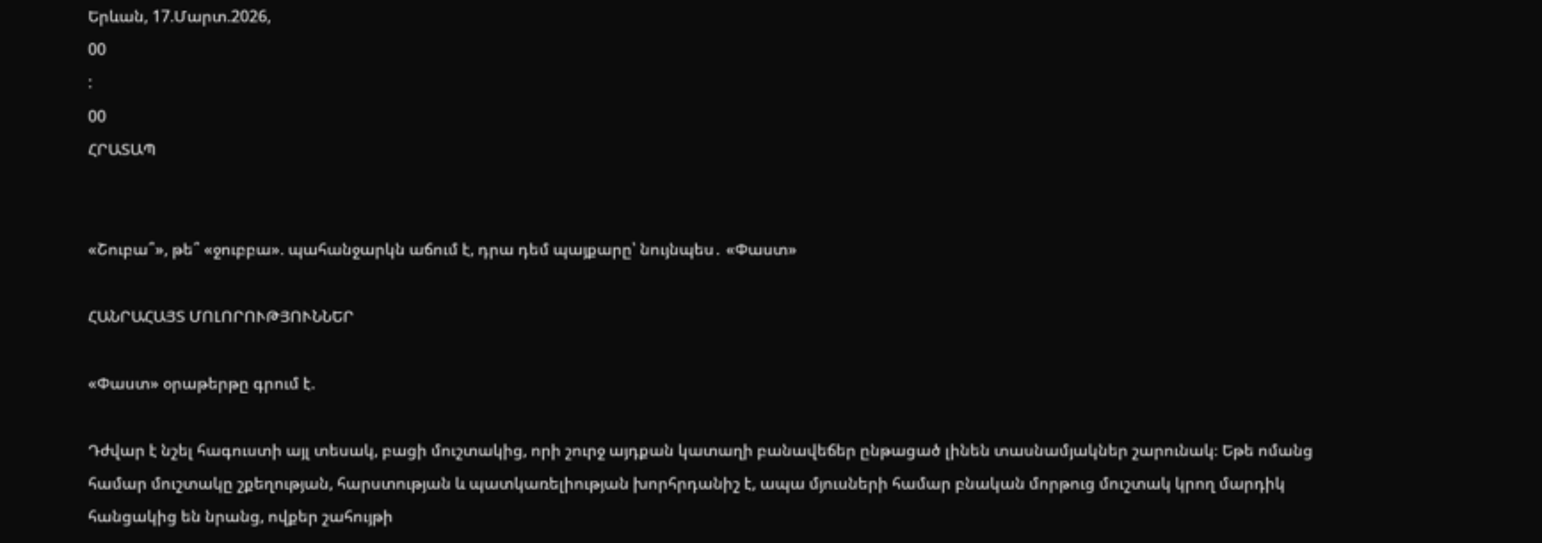Երևան, 17.Մարտ.2026,
00
:
00
ՀՐԱՏԱՊ


«Շուբա՞», թե՞ «ջուբբա». պահանջարկն աճում է, դրա դեմ պայքարը՝ նույնպես․ «Փաստ»

ՀԱՆՐԱՀԱՅՏ ՄՈԼՈՐՈՒԹՅՈՒՆՆԵՐ

«Փաստ» օրաթերթը գրում է.

Դժվար է նշել հագուստի այլ տեսակ, բացի մուշտակից, որի շուրջ այդքան կատաղի բանավեճեր ընթացած լինեն տասնամյակներ շարունակ։ Եթե ոմանց համար մուշտակը շքեղության, հարստության և պատկառելիության խորհրդանիշ է, ապա մյուսների համար բնական մորթուց մուշտակ կրող մարդիկ հանցակից են նրանց, ովքեր շահույթի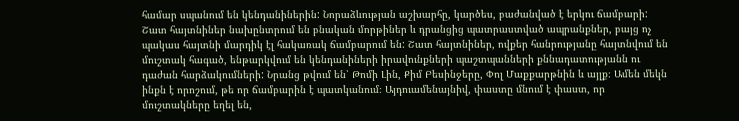համար սպանում են կենդանիներին: Նորաձևության աշխարհը, կարծես, բաժանված է երկու ճամբարի: Շատ հայտնիներ նախընտրում են բնական մորթիներ և դրանցից պատրաստված ապրանքներ, բայց ոչ պակաս հայտնի մարդիկ էլ հակառակ ճամբարում են: Շատ հայտնիներ, ովքեր հանրությանը հայտնվում են մուշտակ հագած, ենթարկվում են կենդանիների իրավունքների պաշտպանների քննադատությանն ու դաժան հարձակումների: Նրանց թվում են՝ Թոմի Լին, Քիմ Բեսինջերը, Փոլ Մաքքարթնին և այլք։ Ամեն մեկն ինքն է որոշում, թե որ ճամբարին է պատկանում։ Այդուամենայնիվ, փաստը մնում է փաստ, որ մուշտակները եղել են,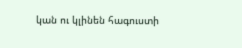կան ու կլինեն հագուստի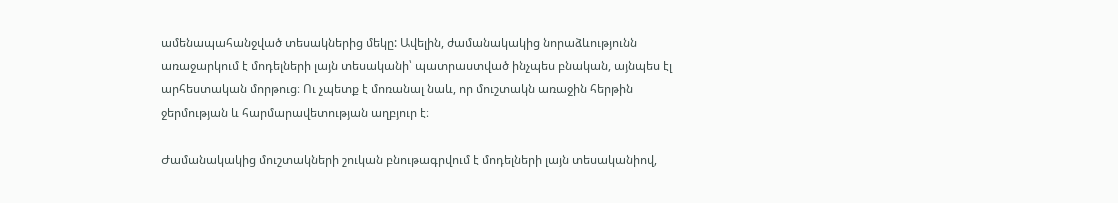ամենապահանջված տեսակներից մեկը: Ավելին, ժամանակակից նորաձևությունն առաջարկում է մոդելների լայն տեսականի՝ պատրաստված ինչպես բնական, այնպես էլ արհեստական մորթուց։ Ու չպետք է մոռանալ նաև, որ մուշտակն առաջին հերթին ջերմության և հարմարավետության աղբյուր է։

Ժամանակակից մուշտակների շուկան բնութագրվում է մոդելների լայն տեսականիով,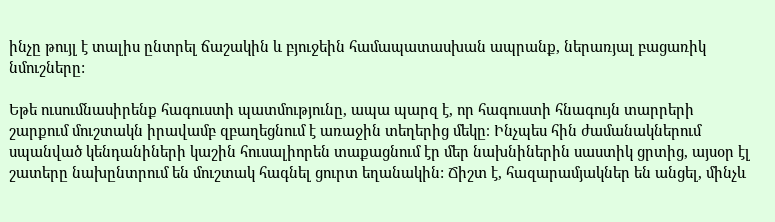ինչը թույլ է տալիս ընտրել ճաշակին և բյուջեին համապատասխան ապրանք, ներառյալ բացառիկ նմուշները:

Եթե ուսումնասիրենք հագուստի պատմությունը, ապա պարզ է, որ հագուստի հնագույն տարրերի շարքում մուշտակն իրավամբ զբաղեցնում է առաջին տեղերից մեկը։ Ինչպես հին ժամանակներում սպանված կենդանիների կաշին հուսալիորեն տաքացնում էր մեր նախնիներին սաստիկ ցրտից, այսօր էլ շատերը նախընտրում են մուշտակ հագնել ցուրտ եղանակին: Ճիշտ է, հազարամյակներ են անցել, մինչև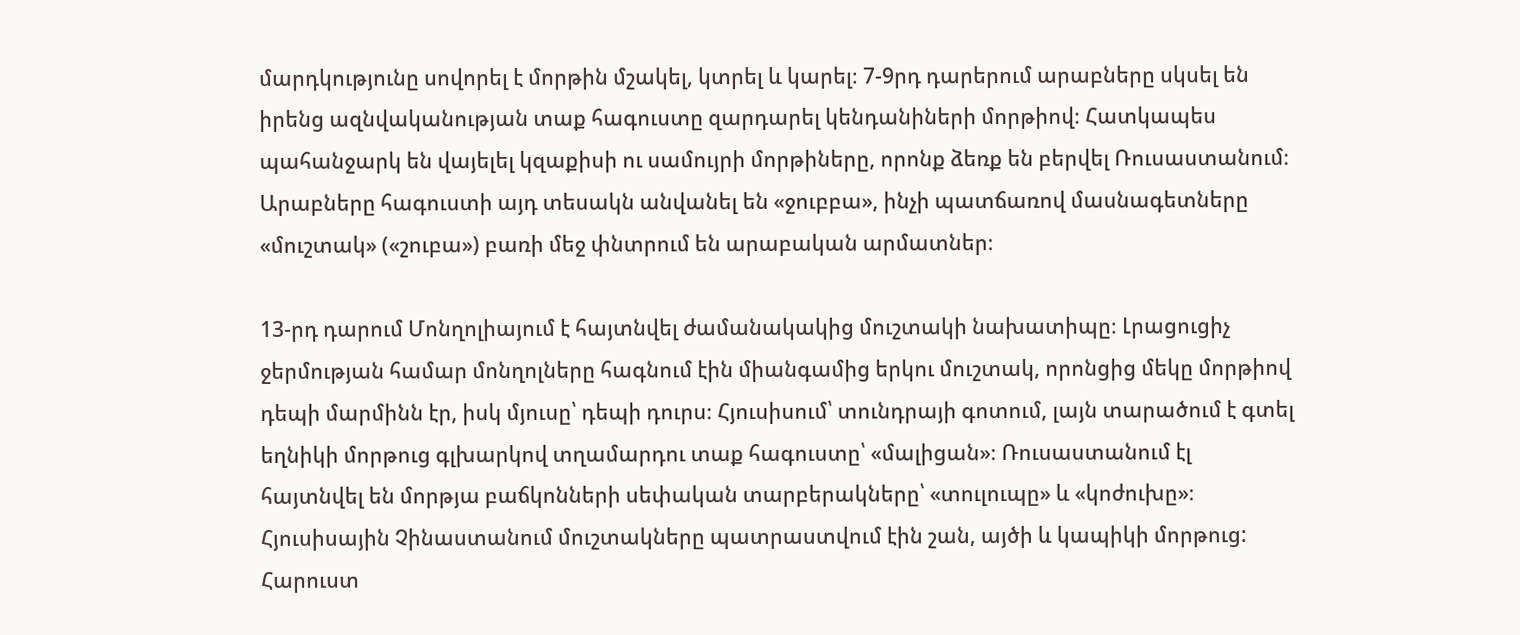մարդկությունը սովորել է մորթին մշակել, կտրել և կարել։ 7-9րդ դարերում արաբները սկսել են իրենց ազնվականության տաք հագուստը զարդարել կենդանիների մորթիով։ Հատկապես պահանջարկ են վայելել կզաքիսի ու սամույրի մորթիները, որոնք ձեռք են բերվել Ռուսաստանում։ Արաբները հագուստի այդ տեսակն անվանել են «ջուբբա», ինչի պատճառով մասնագետները «մուշտակ» («շուբա») բառի մեջ փնտրում են արաբական արմատներ։

13-րդ դարում Մոնղոլիայում է հայտնվել ժամանակակից մուշտակի նախատիպը։ Լրացուցիչ ջերմության համար մոնղոլները հագնում էին միանգամից երկու մուշտակ, որոնցից մեկը մորթիով դեպի մարմինն էր, իսկ մյուսը՝ դեպի դուրս։ Հյուսիսում՝ տունդրայի գոտում, լայն տարածում է գտել եղնիկի մորթուց գլխարկով տղամարդու տաք հագուստը՝ «մալիցան»։ Ռուսաստանում էլ հայտնվել են մորթյա բաճկոնների սեփական տարբերակները՝ «տուլուպը» և «կոժուխը»։ Հյուսիսային Չինաստանում մուշտակները պատրաստվում էին շան, այծի և կապիկի մորթուց: Հարուստ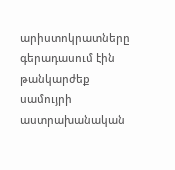արիստոկրատները գերադասում էին թանկարժեք սամույրի աստրախանական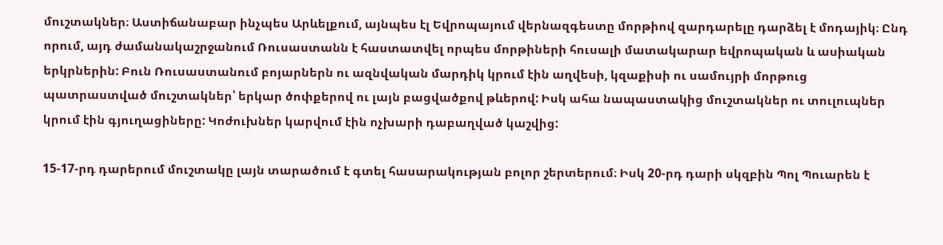մուշտակներ։ Աստիճանաբար ինչպես Արևելքում, այնպես էլ Եվրոպայում վերնազգեստը մորթիով զարդարելը դարձել է մոդայիկ։ Ընդ որում, այդ ժամանակաշրջանում Ռուսաստանն է հաստատվել որպես մորթիների հուսալի մատակարար եվրոպական և ասիական երկրներին: Բուն Ռուսաստանում բոյարներն ու ազնվական մարդիկ կրում էին աղվեսի, կզաքիսի ու սամույրի մորթուց պատրաստված մուշտակներ՝ երկար ծոփքերով ու լայն բացվածքով թևերով: Իսկ ահա նապաստակից մուշտակներ ու տուլուպներ կրում էին գյուղացիները: Կոժուխներ կարվում էին ոչխարի դաբաղված կաշվից:

15-17-րդ դարերում մուշտակը լայն տարածում է գտել հասարակության բոլոր շերտերում։ Իսկ 20-րդ դարի սկզբին Պոլ Պուարեն է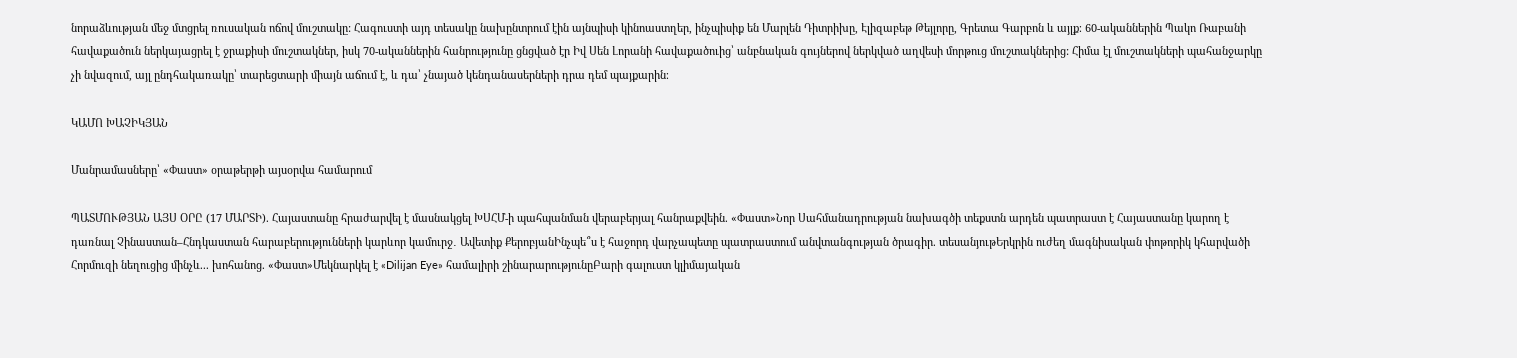նորաձևության մեջ մտցրել ռուսական ոճով մուշտակը: Հագուստի այդ տեսակը նախընտրում էին այնպիսի կինոաստղեր, ինչպիսիք են Մարլեն Դիտրիխը, Էլիզաբեթ Թեյլորը, Գրետա Գարբոն և այլք։ 60-ականներին Պակո Ռաբանի հավաքածուն ներկայացրել է ջրաքիսի մուշտակներ, իսկ 70-ականներին հանրությունը ցնցված էր Իվ Սեն Լորանի հավաքածուից՝ անբնական գույներով ներկված աղվեսի մորթուց մուշտակներից: Հիմա էլ մուշտակների պահանջարկը չի նվազում, այլ ընդհակառակը՝ տարեցտարի միայն աճում է, և դա՝ չնայած կենդանասերների դրա դեմ պայքարին։

ԿԱՄՈ ԽԱՉԻԿՅԱՆ

Մանրամասները՝ «Փաստ» օրաթերթի այսօրվա համարում

ՊԱՏՄՈՒԹՅԱՆ ԱՅՍ ՕՐԸ (17 ՄԱՐՏԻ). Հայաստանը հրաժարվել է մասնակցել ԽՍՀՄ-ի պահպանման վերաբերյալ հանրաքվեին. «Փաստ»Նոր Սահմանադրության նախագծի տեքստն արդեն պատրաստ է Հայաստանը կարող է դառնալ Չինաստան–Հնդկաստան հարաբերությունների կարևոր կամուրջ․ Ավետիք ՔերոբյանԻնչպե՞ս է հաջորդ վարչապետը պատրաստում անվտանգության ծրագիր. տեսանյութԵրկրին ուժեղ մագնիսական փոթորիկ կհարվածի Հորմուզի նեղուցից մինչև... խոհանոց. «Փաստ»Մեկնարկել է «Dilijan Eye» համալիրի շինարարությունըԲարի գալուստ կլիմայական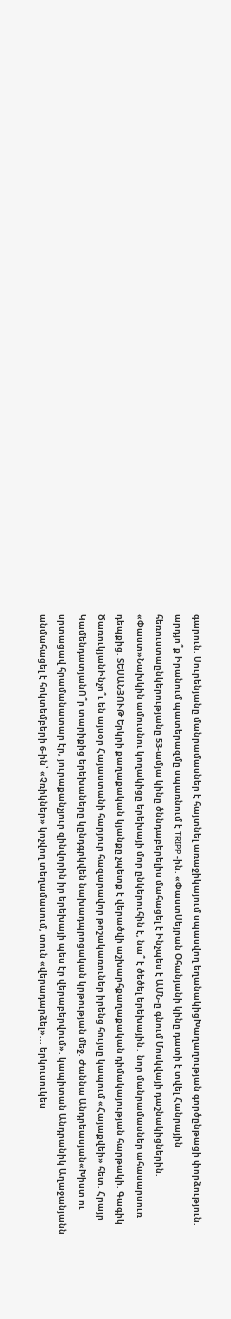գարուն. Սուրենյանը մանրամասներ է հայտնել առաջիկայում սպասվող եղանակիցԽաղաղության գործընթացի փորձություն. արդյո՞ք Իրանում պատերազմը սպառնում է TRIPP -ին. «ՓաստՍեյրան Օհանյանի կինը դատի է տվել Հանրային հեռուստաընկերությանը 53-ամյա կինը ծննդաբերելիս մահացել է Ինչպես է ԱՄՆ-ը գնում Մոսկվայի դաշնակիցներին. «Փաստ»Նախկին ամուսնու կողակիցը երեխայի մոր ընկերուհին է, նա՞ է ծեծել երեխային․ նոր մանրամասներ ահասարսուռ դեպքից. ՏԵՍԱՆՅՈՒԹ Երկրի քաղաքական կյանքը չպետք է վերածվի աշխարհքաղաքական դիմակայության հարթակի. Գագիկ ԾառուկյանԻնչո՞ւ են այսօր Հայաստանի հարյուր հազարավոր թոշակառուներ իրենց հույսը կապում «Հայաքվեի» հետ. Հրայր ԿամենդատյանՈ՞ր տարիքից երեխաները կընդգրկվեն նախադպրոցական կրթության մեջ. Ժաննա Անդրեասյան«Խիստ ու սրտացավ հրամանատար էր, յուրաքանչյուր զինվորին իր երեխայի պես էր վերաբերվում». կապիտան Անդրանիկ Աղաջանյանն անմահացել է հոկտեմբերի 6-ին՝ «Չռիկներ» կոչվող տեղամասում, տուն «վերադարձել»... երկուսուկես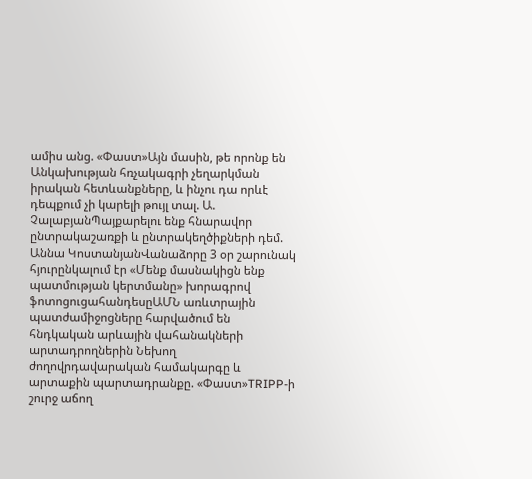ամիս անց. «Փաստ»Այն մասին, թե որոնք են Անկախության հռչակագրի չեղարկման իրական հետևանքները, և ինչու դա որևէ դեպքում չի կարելի թույլ տալ. Ա. ՉալաբյանՊայքարելու ենք հնարավոր ընտրակաշառքի և ընտրակեղծիքների դեմ. Աննա ԿոստանյանՎանաձորը 3 օր շարունակ հյուրընկալում էր «Մենք մասնակիցն ենք պատմության կերտմանը» խորագրով ֆոտոցուցահանդեսըԱՄՆ առևտրային պատժամիջոցները հարվածում են հնդկական արևային վահանակների արտադրողներին Նեխող ժողովրդավարական համակարգը և արտաքին պարտադրանքը. «Փաստ»TRIPP-ի շուրջ աճող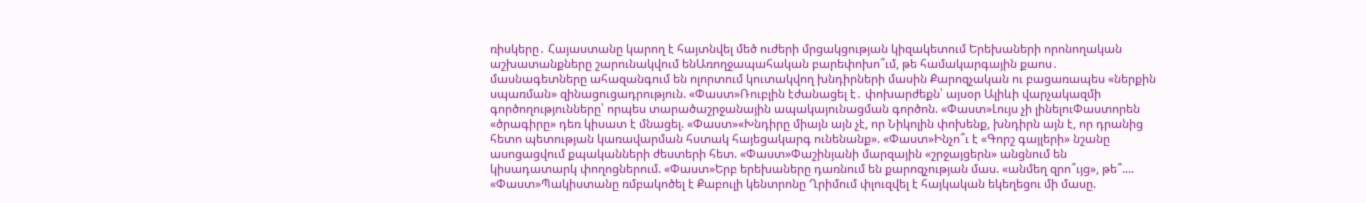ռիսկերը․ Հայաստանը կարող է հայտնվել մեծ ուժերի մրցակցության կիզակետում Երեխաների որոնողական աշխատանքները շարունակվում ենԱռողջապահական բարեփոխո՞ւմ, թե համակարգային քաոս․ մասնագետները ահազանգում են ոլորտում կուտակվող խնդիրների մասին Քարոզչական ու բացառապես «ներքին սպառման» զինացուցադրություն. «Փաստ»Ռուբլին էժանացել է․ փոխարժեքն՝ այսօր Ալիևի վարչակազմի գործողությունները՝ որպես տարածաշրջանային ապակայունացման գործոն. «Փաստ»Լույս չի լինելուՓաստորեն «ծրագիրը» դեռ կիսատ է մնացել. «Փաստ»«Խնդիրը միայն այն չէ, որ Նիկոլին փոխենք, խնդիրն այն է, որ դրանից հետո պետության կառավարման հստակ հայեցակարգ ունենանք». «Փաստ»Ինչո՞ւ է «Գորշ գայլերի» նշանը ասոցացվում քպականների ժեստերի հետ. «Փաստ»Փաշինյանի մարզային «շրջայցերն» անցնում են կիսադատարկ փողոցներում. «Փաստ»Երբ երեխաները դառնում են քարոզչության մաս. «անմեղ զրո՞ւյց», թե՞.... «Փաստ»Պակիստանը ռմբակոծել է Քաբուլի կենտրոնը Ղրիմում փլուզվել է հայկական եկեղեցու մի մասը.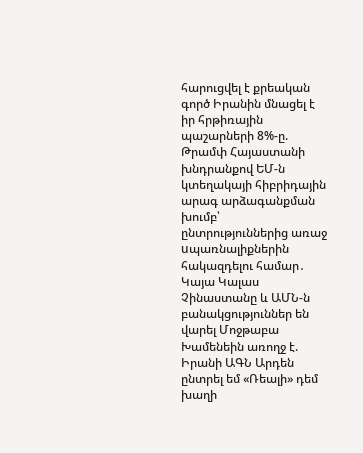հարուցվել է քրեական գործ Իրանին մնացել է իր հրթիռային պաշարների 8%-ը. Թրամփ Հայաստանի խնդրանքով ԵՄ-ն կտեղակայի հիբրիդային արագ արձագանքման խումբ՝ ընտրություններից առաջ uպառնալիքներին հակազդելու համար․ Կայա Կալաս Չինաստանը և ԱՄՆ-ն բանակցություններ են վարել Մոջթաբա Խամենեին առողջ է. Իրանի ԱԳՆ Արդեն ընտրել եմ «Ռեալի» դեմ խաղի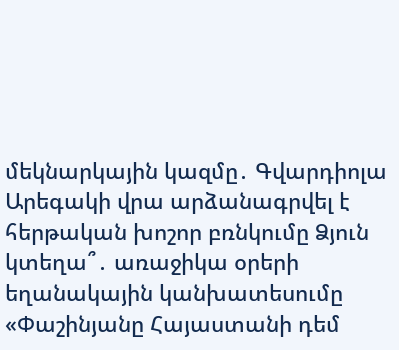մեկնարկային կազմը․ Գվարդիոլա Արեգակի վրա արձանագրվել է հերթական խոշոր բռնկումը Ձյուն կտեղա՞․ առաջիկա օրերի եղանակային կանխատեսումը «Փաշինյանը Հայաստանի դեմ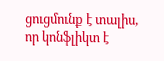ցուցմունք է տալիս, որ կոնֆլիկտ է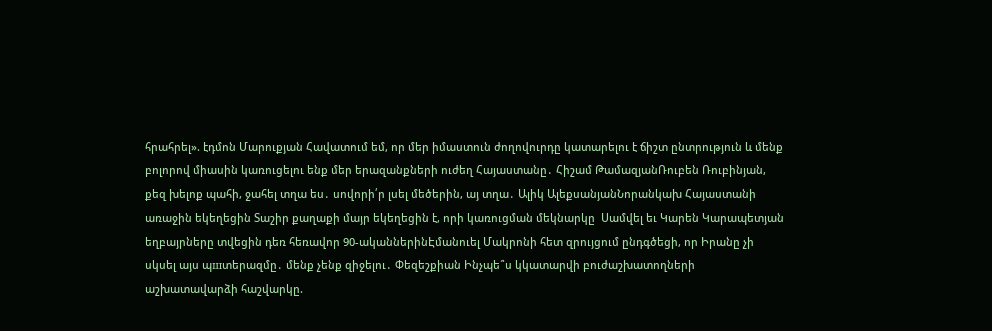հրահրել». էդմոն Մարուքյան Հավատում եմ, որ մեր իմաստուն ժողովուրդը կատարելու է ճիշտ ընտրություն և մենք բոլորով միասին կառուցելու ենք մեր երազանքների ուժեղ Հայաստանը․ Հիշամ ԹամազյանՌուբեն Ռուբինյան, քեզ խելոք պահի, ջահել տղա ես․ սովորի՛ր լսել մեծերին, այ տղա․ Ալիկ ԱլեքսանյանՆորանկախ Հայաստանի առաջին եկեղեցին Տաշիր քաղաքի մայր եկեղեցին է, որի կառուցման մեկնարկը  Սամվել եւ Կարեն Կարապետյան եղբայրները տվեցին դեռ հեռավոր 90-ականներինԷմանուել Մակրոնի հետ զրույցում ընդգծեցի, որ Իրանը չի սկսել այս պшտերազմը․ մենք չենք զիջելու․ Փեզեշքիան Ինչպե՞ս կկատարվի բուժաշխատողների աշխատավարձի հաշվարկը.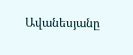Ավանեսյանը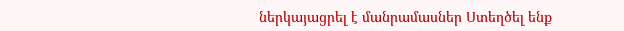ներկայացրել է մանրամասներ Ստեղծել ենք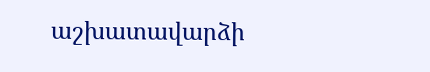աշխատավարձի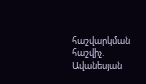հաշվարկման հաշվիչ. Ավանեսյան